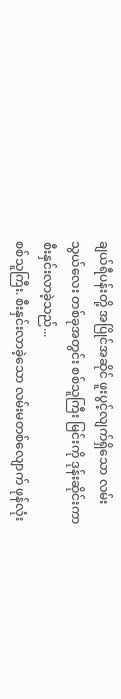ချယ်ရီပန်းတို့ အပြိုင်အဆိုင် ဖူးပွင့်လျက်ရှိသော လမ်းသွယ်လေး တစ်ခုအတွင်း စစ်သူကြီး မြင်းကို ဒုန်းဆိုင်းကာ စီးနှင်းလာခဲ့သည်...
စစ်သူကြီး. စီးနှင်းလာခဲ့သော လမ်းမတစ်လျောက် ဖုန်လုံး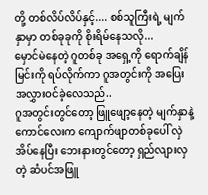တို့ တစ်လိပ်လိပ်နှင့်.... စစ်သူကြီးရဲ့ မျက်နှာမှာ တစ်ခုခုကို စိုးရိမ်နေသလို...
မှောင်မဲနေတဲ့ ဂူတစ်ခု အရှေ့ကို ရောက်ချိန် မြင်းကို ရပ်လိုက်ကာ ဂူအတွင်းကို အပြေးအလွှားဝင်ခဲ့လေသည်..
ဂူအတွင်းတွင်တော့ ဖြူဖျော့နေတဲ့ မျက်နှာနဲ့ကောင်လေးက ကျောက်ဖျာတစ်ခုပေါ် လှဲအိပ်နေပြီး ဘေးနားတွင်တော့ ရှည်လျားလှတဲ့ ဆံပင်အဖြူ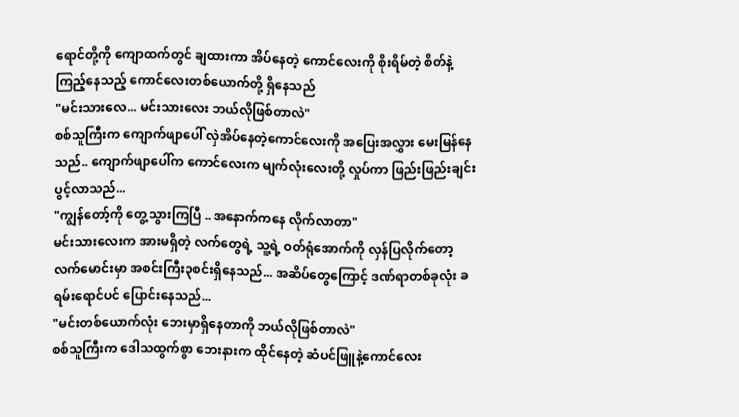ရောင်တို့ကို ကျောထက်တွင် ချထားကာ အိပ်နေတဲ့ ကောင်လေးကို စိုးရိမ်တဲ့ စိတ်နဲ့ ကြည့်နေသည့် ကောင်လေးတစ်ယောက်တို့ ရှိနေသည်
"မင်းသားလေ... မင်းသားလေး ဘယ်လိုဖြစ်တာလဲ"
စစ်သူကြီးက ကျောက်ဖျာပေါ် လှဲအိပ်နေတဲ့ကောင်လေးကို အပြေးအလွှား မေးမြန်နေသည်.. ကျောက်ဖျာပေါ်က ကောင်လေးက မျက်လုံးလေးတို့ လှုပ်ကာ ဖြည်းဖြည်းချင်း ပွင့်လာသည်...
"ကျွန်တော့်ကို တွေ့သွားကြပြီ .. အနောက်ကနေ လိုက်လာတာ"
မင်းသားလေးက အားမရှိတဲ့ လက်တွေရဲ့ သူ့ရဲ့ ဝတ်ရုံအောက်ကို လှန်ပြလိုက်တော့ လက်မောင်းမှာ အစင်းကြီး၃စင်းရှိနေသည်... အဆိပ်တွေကြောင့် ဒဏ်ရာတစ်ခုလုံး ခရမ်းရောင်ပင် ပြောင်းနေသည်...
"မင်းတစ်ယောက်လုံး ဘေးမှာရှိနေတာကို ဘယ်လိုဖြစ်တာလဲ"
စစ်သူကြီးက ဒေါသထွက်စွာ ဘေးနားက ထိုင်နေတဲ့ ဆံပင်ဖြူနဲ့ကောင်လေး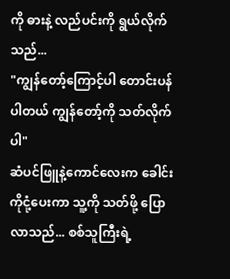ကို ဓားနဲ့ လည်ပင်းကို ရွယ်လိုက်သည်...
"ကျွန်တော့်ကြောင့်ပါ တောင်းပန်ပါတယ် ကျွန်တော့်ကို သတ်လိုက်ပါ"
ဆံပင်ဖြူနဲ့ကောင်လေးက ခေါင်းကိုငုံ့ပေးကာ သူ့ကို သတ်ဖို့ ပြောလာသည်... စစ်သူကြီးရဲ့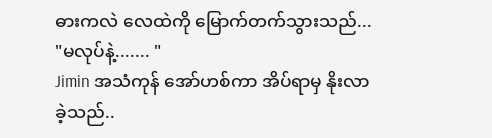ဓားကလဲ လေထဲကို မြောက်တက်သွားသည်...
"မလုပ်နဲ့....... "
Jimin အသံကုန် အော်ဟစ်ကာ အိပ်ရာမှ နိုးလာခဲ့သည်..